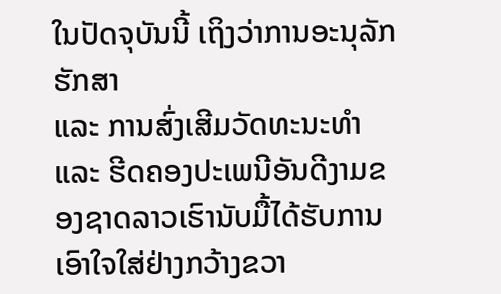ໃນປັດຈຸບັນນີ້ ເຖິງວ່າການອະນຸລັກຮັກສາ
ແລະ ການສົ່ງເສີມວັດທະນະທຳ ແລະ ຮີດຄອງປະເພນີອັນດີງາມຂອງຊາດລາວເຮົານັບມື້ໄດ້ຮັບການເອົາໃຈໃສ່ຢ່າງກວ້າງຂວາ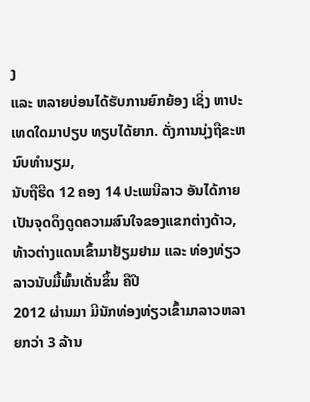ງ
ແລະ ຫລາຍບ່ອນໄດ້ຮັບການຍົກຍ້ອງ ເຊິ່ງ ຫາປະເທດໃດມາປຽບ ທຽບໄດ້ຍາກ. ດັ່ງການນຸ່ງຖືຂະຫນົບທຳນຽມ,
ນັບຖືຮີດ 12 ຄອງ 14 ປະເພນີລາວ ອັນໄດ້ກາຍເປັນຈຸດດຶງດູດຄວາມສົນໃຈຂອງແຂກຕ່າງດ້າວ,
ທ້າວຕ່າງແດນເຂົ້າມາຢ້ຽມຢາມ ແລະ ທ່ອງທ່ຽວລາວນັບມື້ພົ້ນເດັ່ນຂຶ້ນ ຄືປີ
2012 ຜ່ານມາ ມີນັກທ່ອງທ່ຽວເຂົ້າມາລາວຫລາຍກວ່າ 3 ລ້ານ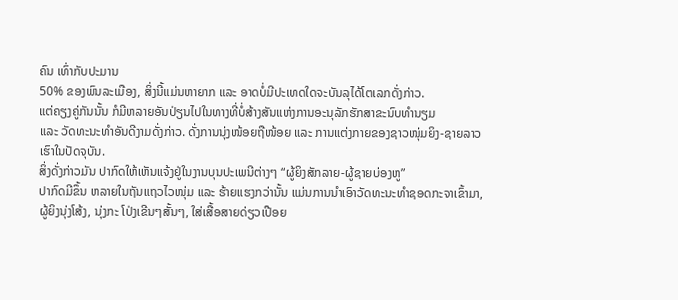ຄົນ ເທົ່າກັບປະມານ
50% ຂອງພົນລະເມືອງ, ສິ່ງນີ້ແມ່ນຫາຍາກ ແລະ ອາດບໍ່ມີປະເທດໃດຈະບັນລຸໄດ້ໂຕເລກດັ່ງກ່າວ.
ແຕ່ຄຽງຄູ່ກັນນັ້ນ ກໍມີຫລາຍອັນປ່ຽນໄປໃນທາງທີ່ບໍ່ສ້າງສັນແຫ່ງການອະນຸລັກຮັກສາຂະນົບທຳນຽມ
ແລະ ວັດທະນະທຳອັນດີງາມດັ່ງກ່າວ. ດັ່ງການນຸ່ງໜ້ອຍຖືໜ້ອຍ ແລະ ການແຕ່ງກາຍຂອງຊາວໜຸ່ມຍິງ-ຊາຍລາວເຮົາໃນປັດຈຸບັນ.
ສິ່ງດັ່ງກ່າວມັນ ປາກົດໃຫ້ເຫັນແຈ້ງຢູ່ໃນງານບຸນປະເພນີຕ່າງໆ “ຜູ້ຍິງສັກລາຍ-ຜູ້ຊາຍບ່ອງຫູ”
ປາກົດມີຂຶ້ນ ຫລາຍໃນຖັນແຖວໄວໜຸ່ມ ແລະ ຮ້າຍແຮງກວ່ານັ້ນ ແມ່ນການນຳເອົາວັດທະນະທຳຊອດກະຈາເຂົ້າມາ,
ຜູ້ຍິງນຸ່ງໂສ້ງ, ນຸ່ງກະ ໂປ່ງເຂີນໆສັ້ນໆ, ໃສ່ເສື້ອສາຍດ່ຽວເປືອຍ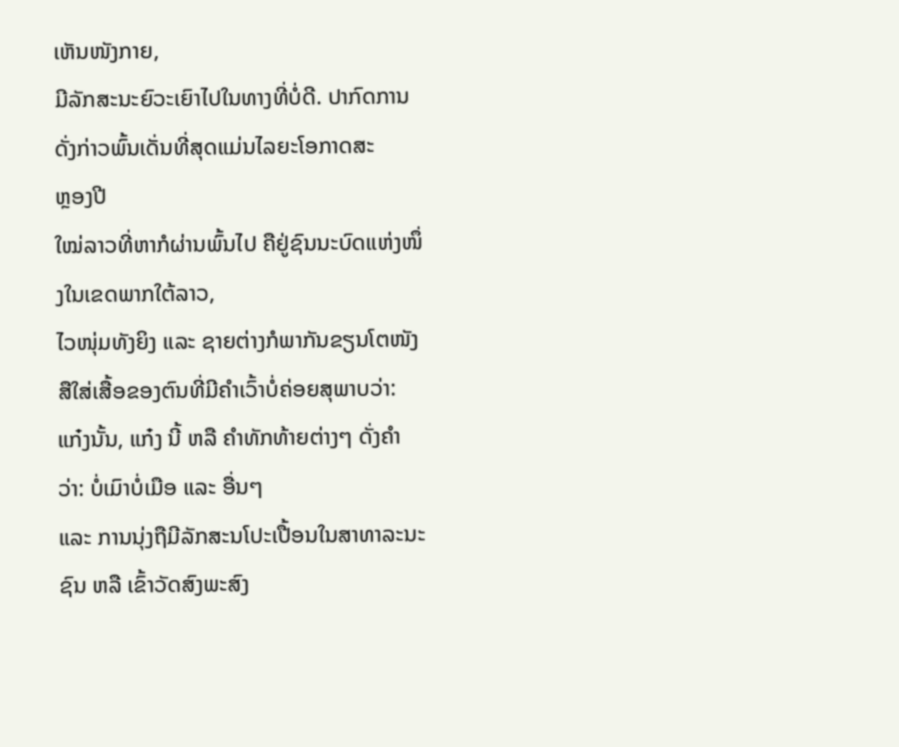ເຫັນໜັງກາຍ,
ມີລັກສະນະຍົວະເຍົາໄປໃນທາງທີ່ບໍ່ດີ. ປາກົດການດັ່ງກ່າວພົ້ນເດັ່ນທີ່ສຸດແມ່ນໄລຍະໂອກາດສະ
ຫຼອງປີ
ໃໝ່ລາວທີ່ຫາກໍຜ່ານພົ້ນໄປ ຄືຢູ່ຊົນນະບົດແຫ່ງໜຶ່ງໃນເຂດພາກໃຕ້ລາວ,
ໄວໜຸ່ມທັງຍິງ ແລະ ຊາຍຕ່າງກໍພາກັນຂຽນໂຕໜັງສືໃສ່ເສື້ອຂອງຕົນທີ່ມີຄຳເວົ້າບໍ່ຄ່ອຍສຸພາບວ່າ:
ແກ໋ງນັ້ນ, ແກ໋ງ ນີ້ ຫລື ຄຳທັກທ້າຍຕ່າງໆ ດັ່ງຄຳວ່າ: ບໍ່ເມົາບໍ່ເມືອ ແລະ ອື່ນໆ
ແລະ ການນຸ່ງຖືມີລັກສະນໂປະເປື້ອນໃນສາທາລະນະຊົນ ຫລື ເຂົ້າວັດສົງພະສົງ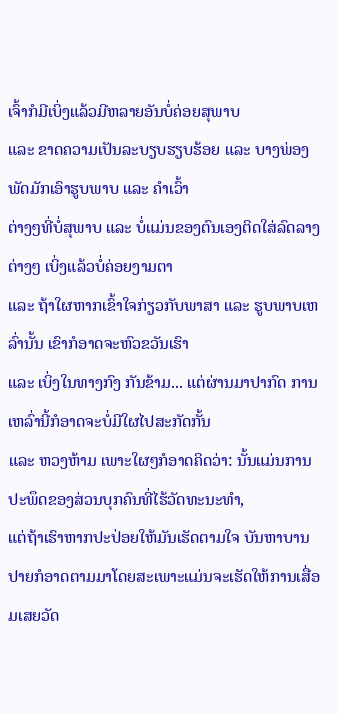ເຈົ້າກໍມີເບິ່ງແລ້ວມີຫລາຍອັນບໍ່ຄ່ອຍສຸພາບ
ແລະ ຂາດຄວາມເປັນລະບຽບຮຽບຮ້ອຍ ແລະ ບາງພ່ອງພັດມັກເອົາຮູບພາບ ແລະ ຄຳເວົ້າ
ຕ່າງໆທີ່ບໍ່ສຸພາບ ແລະ ບໍ່ແມ່ນຂອງຕົນເອງຕິດໃສ່ລົດລາງຕ່າງໆ ເບິ່ງແລ້ວບໍ່ຄ່ອຍງາມຕາ
ແລະ ຖ້າໃຜຫາກເຂົ້າໃຈກ່ຽວກັບພາສາ ແລະ ຮູບພາບເຫລົ່ານັ້ນ ເຂົາກໍອາດຈະຫົວຂວັນເຮົາ
ແລະ ເບິ່ງໃນທາງກົງ ກັນຂ້າມ... ແຕ່ຜ່ານມາປາກົດ ການເຫລົ່ານີ້ກໍອາດຈະບໍ່ມີໃຜໄປສະກັດກັ້ນ
ແລະ ຫວງຫ້າມ ເພາະໃຜໆກໍອາດຄິດວ່າ: ນັ້ນແມ່ນການປະພຶດຂອງສ່ວນບຸກຄົນທີ່ໄຮ້ວັດທະນະທຳ,
ແຕ່ຖ້າເຮົາຫາກປະປ່ອຍໃຫ້ມັນເຮັດຕາມໃຈ ບັນຫາບານປາຍກໍອາດຕາມມາໂດຍສະເພາະແມ່ນຈະເຮັດໃຫ້ການເສື່ອມເສຍວັດ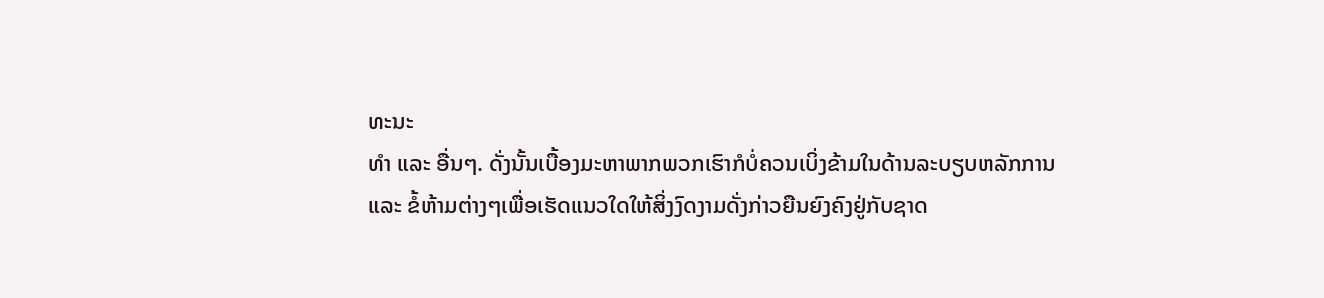ທະນະ
ທຳ ແລະ ອື່ນໆ. ດັ່ງນັ້ນເບື້ອງມະຫາພາກພວກເຮົາກໍບໍ່ຄວນເບິ່ງຂ້າມໃນດ້ານລະບຽບຫລັກການ
ແລະ ຂໍ້ຫ້າມຕ່າງໆເພື່ອເຮັດແນວໃດໃຫ້ສິ່ງງົດງາມດັ່ງກ່າວຍືນຍົງຄົງຢູ່ກັບຊາດ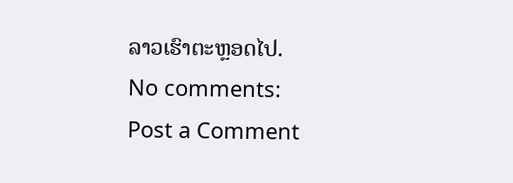ລາວເຮົາຕະຫຼອດໄປ.
No comments:
Post a Comment